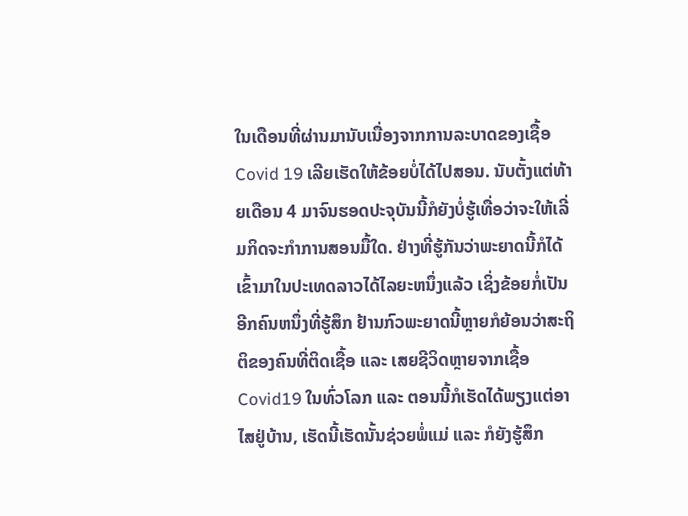ໃນເດືອນທີ່ຜ່ານມານັບເນື່ອງຈາກການລະບາດຂອງເຊື້ອ Covid 19 ເລີຍເຮັດໃຫ້ຂ້ອຍບໍ່ໄດ້ໄປສອນ. ນັບຕັ້ງແຕ່ທ້າຍເດືອນ 4 ມາຈົນຮອດປະຈຸບັນນີ້ກໍຍັງບໍ່ຮູ້ເທື່ອວ່າຈະໃຫ້ເລີ່ມກິດຈະກຳການສອນມື້ໃດ. ຢ່າງທີ່ຮູ້ກັນວ່າພະຍາດນີ້ກໍໄດ້ເຂົ້າມາໃນປະເທດລາວໄດ້ໄລຍະຫນຶ່ງແລ້ວ ເຊິ່ງຂ້ອຍກໍ່ເປັນອີກຄົນຫນຶ່ງທີ່ຮູ້ສຶກ ຢ້ານກົວພະຍາດນີ້ຫຼາຍກໍຍ້ອນວ່າສະຖິຕິຂອງຄົນທີ່ຕິດເຊື້ອ ແລະ ເສຍຊີວິດຫຼາຍຈາກເຊື້ອ Covid19 ໃນທົ່ວໂລກ ແລະ ຕອນນີ້ກໍເຮັດໄດ້ພຽງແຕ່ອາໄສຢູ່ບ້ານ, ເຮັດນີ້ເຮັດນັ້ນຊ່ວຍພໍ່ແມ່ ແລະ ກໍຍັງຮູ້ສຶກ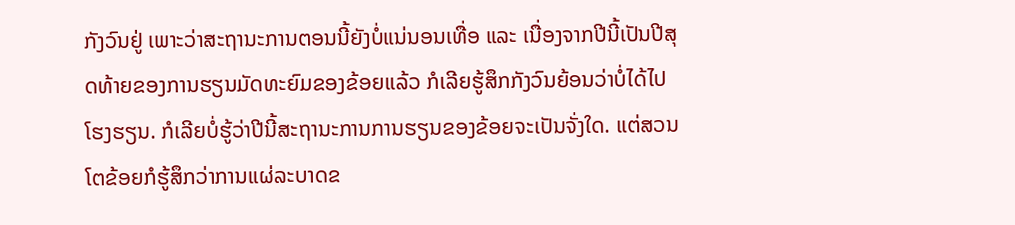ກັງວົນຢູ່ ເພາະວ່າສະຖານະການຕອນນີ້ຍັງບໍ່ແນ່ນອນເທື່ອ ແລະ ເນື່ອງຈາກປີນີ້ເປັນປີສຸດທ້າຍຂອງການຮຽນມັດທະຍົມຂອງຂ້ອຍແລ້ວ ກໍເລີຍຮູ້ສຶກກັງວົນຍ້ອນວ່າບໍ່ໄດ້ໄປໂຮງຮຽນ. ກໍເລີຍບໍ່ຮູ້ວ່າປີນີ້ສະຖານະການການຮຽນຂອງຂ້ອຍຈະເປັນຈັ່ງໃດ. ແຕ່ສວນໂຕຂ້ອຍກໍຮູ້ສຶກວ່າການແຜ່ລະບາດຂ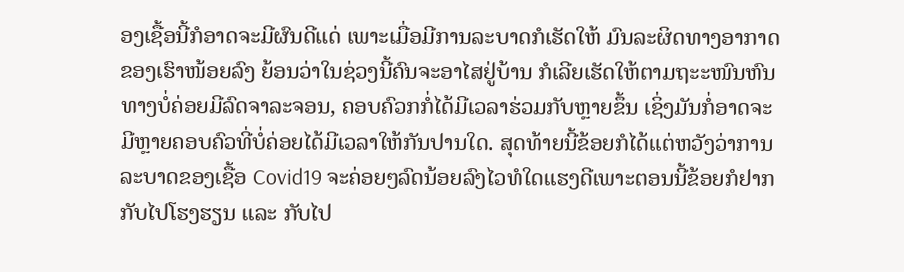ອງເຊື້ອນີ້ກໍອາດຈະມີຜົນດີແດ່ ເພາະເມື່ອມີການລະບາດກໍເຮັດໃຫ້ ມົນລະຜິດທາງອາກາດຂອງເຮົາໜ້ອຍລົງ ຍ້ອນວ່າໃນຊ່ວງນີ້ຄົນຈະອາໄສຢູ່ບ້ານ ກໍເລີຍເຮັດໃຫ້ຕາມຖະະໜົນຫົນທາງບໍ່ຄ່ອຍມີລົດຈາລະຈອນ, ຄອບຄົວກກໍ່ໄດ້ມີເວລາຮ່ວມກັບຫຼາຍຂຶ້ນ ເຊິ່ງມັນກໍ່ອາດຈະມີຫຼາຍຄອບຄົວທີ່ບໍ່ຄ່ອຍໄດ້ມີເວລາໃຫ້ກັນປານໃດ. ສຸດທ້າຍນີ້ຂ້ອຍກໍໄດ້ແຕ່ຫວັງວ່າການລະບາດຂອງເຊື້ອ Covid19 ຈະຄ່ອຍໆລົດນ້ອຍລົງໄວທໍໃດແຮງດີເພາະຕອນນີ້ຂ້ອຍກໍຢາກກັບໄປໂຮງຮຽນ ແລະ ກັບໄປ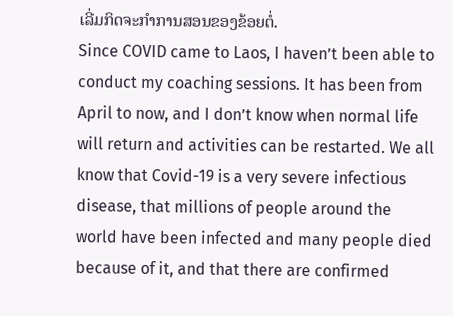ເລີ່ມກິດຈະກຳການສອນຂອງຂ້ອຍຕໍ່.
Since COVID came to Laos, I haven’t been able to conduct my coaching sessions. It has been from April to now, and I don’t know when normal life will return and activities can be restarted. We all know that Covid-19 is a very severe infectious disease, that millions of people around the world have been infected and many people died because of it, and that there are confirmed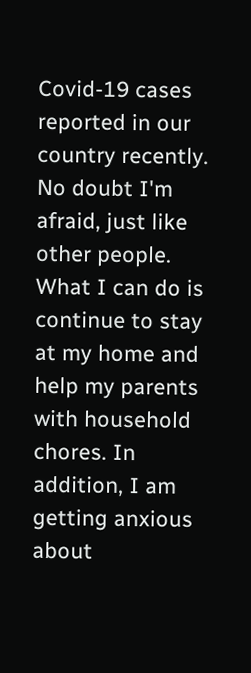Covid-19 cases reported in our country recently. No doubt I'm afraid, just like other people. What I can do is continue to stay at my home and help my parents with household chores. In addition, I am getting anxious about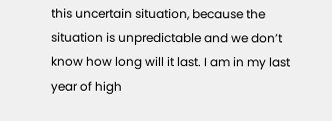this uncertain situation, because the situation is unpredictable and we don’t know how long will it last. I am in my last year of high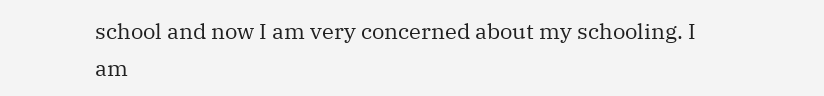school and now I am very concerned about my schooling. I am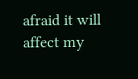afraid it will affect my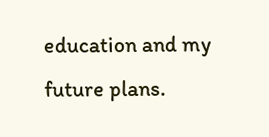education and my future plans.